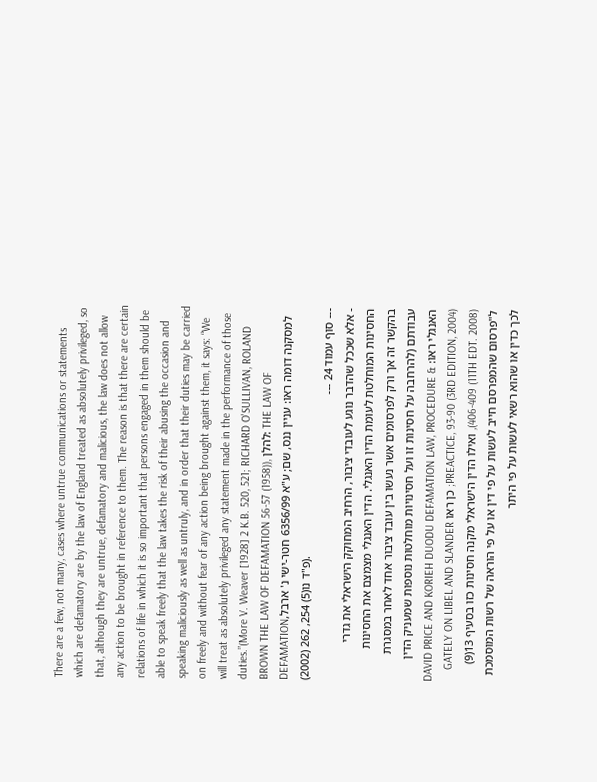There are a few, not many, cases where untrue communications or statements which are defamatory are by the law of England treated as absolutely privileged, so that, although they are untrue, defamatory and malicious, the law does not allow any action to be brought in reference to them. The reason is that there are certain relations of life in which it is so important that persons engaged in them should be able to speak freely that the law takes the risk of their abusing the occasion and speaking maliciously as well as untruly, and in order that their duties may be carried on freely and without fear of any action being brought against them, it says: “We will treat as absolutely privileged any statement made in the performance of those duties.”(More V. Weaver [1928] 2 K.B. 520, 521; RICHARD O'SULLIVAN, ROLAND BROWN THE LAW OF DEFAMATION 56-57 (1958)), להלן: THE LAW OF DEFAMATIONלמסקנה דומה ראו: עניין ננס, שם; ע"א 6356/99 חטר-ישי נ' ארבל, פ"ד נו(5) 254, 262 (2002)).
--- סוף עמוד 24 ---
- אלא שככל שהדבר נוגע לעובדי ציבור, הרחיב המחוקק הישראלי את גדרי החסינות המוחלטת לעומת הדין האנגלי. הדין האנגלי מצמצם את החסינות בהקשר זה אך ורק לפרסומים אשר נעשו בין עובד ציבור אחד לאחר במסגרת עבודתם (להרחבה על חסינות זו ועל חסינויות מוחלטות נוספות שמעניק הדין האנגלי ראו: DAVID PRICE AND KORIEH DUODU DEFAMATION LAW, PROCEDURE & PREACTICE, 93-90 (3RD EDITION, 2004); כן ראו GATELY ON LIBEL AND SLANDER 406-409 (11TH EDT. 2008)), ואילו הדין הישראלי מקנה חסינות כזו בסעיף 13(9) ל"פרסום שהמפרסם חייב לעשות על פי דין או על פי הוראה של רשות המוסמכת לכך כדין או שהוא רשאי לעשות על פי היתר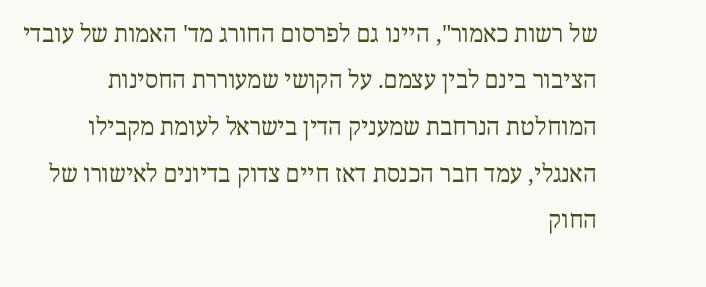של רשות כאמור", היינו גם לפרסום החורג מד' האמות של עובדי הציבור בינם לבין עצמם. על הקושי שמעוררת החסינות המוחלטת הנרחבת שמעניק הדין בישראל לעומת מקבילו האנגלי, עמד חבר הכנסת דאז חיים צדוק בדיונים לאישורו של החוק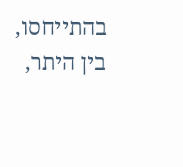בהתייחסו, בין היתר,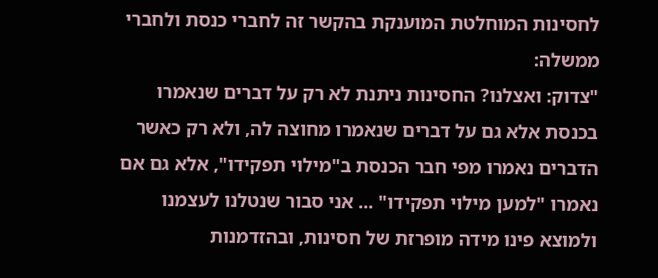לחסינות המוחלטת המוענקת בהקשר זה לחברי כנסת ולחברי ממשלה:
"צדוק: ואצלנו? החסינות ניתנת לא רק על דברים שנאמרו בכנסת אלא גם על דברים שנאמרו מחוצה לה, ולא רק כאשר הדברים נאמרו מפי חבר הכנסת ב"מילוי תפקידו", אלא גם אם נאמרו "למען מילוי תפקידו" ... אני סבור שנטלנו לעצמנו ולמוצא פינו מידה מופרזת של חסינות, ובהזדמנות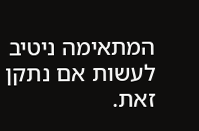המתאימה ניטיב לעשות אם נתקן זאת.